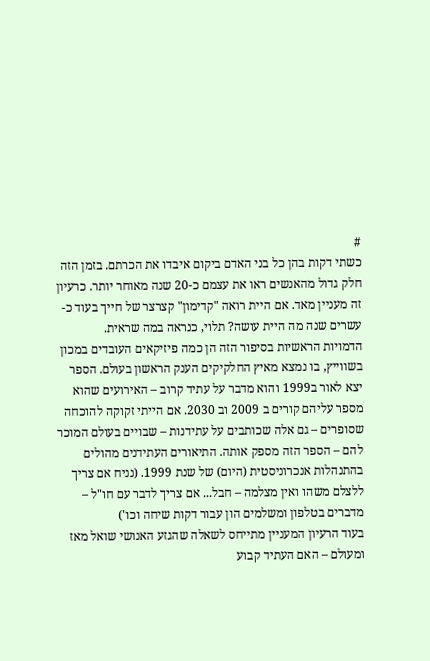#
כשתי דקות בהן כל בני האדם ביקום איבדו את הכרתם. בזמן הזה חלק גדול מהאנשים ראו את עצמם כ-20 שנה מאוחר יותר. כרעיון זה מעניין מאד. אם היית רואה "קדימון" קצרצר של חייך בעוד כ-עשרים שנה מה היית עושה? תלוי, כנראה במה שראית.
הדמויות הראשיות בסיפור הזה הן כמה פיזיקאים העובדים במכון בשווייץ, בו נמצא מאיץ החלקיקים הענק הראשון בעולם. הספר יצא לאור ב1999 והוא מדבר על עתיד קרוב – האירועים שהוא מספר עליהם קורים ב 2009 וב 2030. אם הייתי זקוקה להוכחה שסופרים – גם אלה שכותבים על עתידנות – שבויים בעולם המוכר להם – הספר הזה מספק אותה. התיאורים העתידנים מהולים בהתנהלות אנכרוניסטית (היום) של שנת 1999. (נניח אם צריך ללצלם משהו ואין מצלמה – חבל... אם צריך לדבר עם חו"ל – מדברים בטלפון ומשלמים הון עבור דקות שיחה וכו')
בעוד הרעיון המעניין מתייחס לשאלה שהגזע האנושי שואל מאז ומעולם – האם העתיד קבוע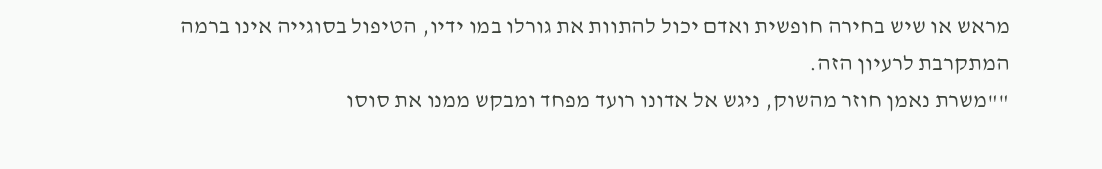מראש או שיש בחירה חופשית ואדם יכול להתוות את גורלו במו ידיו, הטיפול בסוגייה אינו ברמה המתקרבת לרעיון הזה.
""משרת נאמן חוזר מהשוק, ניגש אל אדונו רועד מפחד ומבקש ממנו את סוסו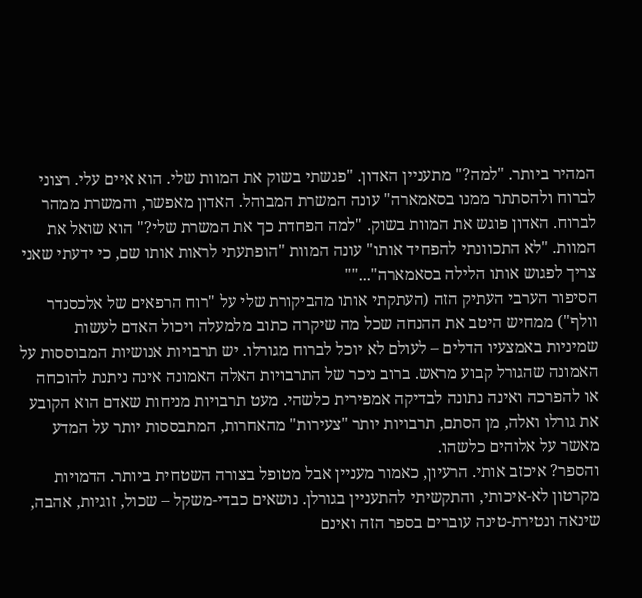המהיר ביותר. "למה?" מתעניין האדון. "פגשתי בשוק את המוות שלי. הוא איים עלי. רצוני לברוח ולהסתתר ממנו בסאמארה" עונה המשרת המבוהל. האדון מאפשר, והמשרת ממהר לברוח. האדון פוגש את המוות בשוק. "למה הפחדת כך את המשרת שלי?" הוא שואל את המוות. "לא התכוונתי להפחיד אותו" עונה המוות "הופתעתי לראות אותו שם, כי ידעתי שאני צריך לפגוש אותו הלילה בסאמארה"...""
הסיפור הערבי העתיק הזה (העתקתי אותו מהביקורת שלי על "רוח הרפאים של אלכסנדר וולף") ממחיש היטב את ההנחה שכל מה שיקרה כתוב מלמעלה ויכול האדם לעשות שמיניות באמצעיו הדלים – לעולם לא יוכל לברוח מגורלו. יש תרבויות אנושיות המבוססות על האמונה שהגורל קבוע מראש. ברוב ניכר של התרבויות האלה האמונה אינה ניתנת להוכחה או להפרכה ואינה נתונה לבדיקה אמפירית כלשהי. מעט תרבויות מניחות שאדם הוא הקובע את גורלו ואלה, מן הסתם, תרבויות יותר "צעירות" מהאחרות, המתבססות יותר על המדע מאשר על אלוהים כלשהו.
והספר? איכזב אותי. הרעיון, כאמור מעניין אבל מטופל בצורה השטחית ביותר. הדמויות מקרטון לא-איכותי, והתקשיתי להתעניין בגורלן. נושאים כבדי-משקל – שכול, זוגיות, אהבה, שינאה ונטירת-טינה עוברים בספר הזה ואינם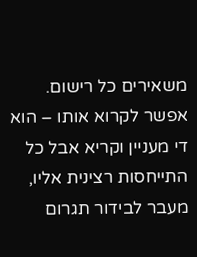משאירים כל רישום. אפשר לקרוא אותו – הוא די מעניין וקריא אבל כל התייחסות רצינית אליו, מעבר לבידור תגרום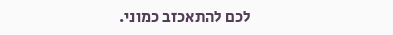לכם להתאכזב כמוני.